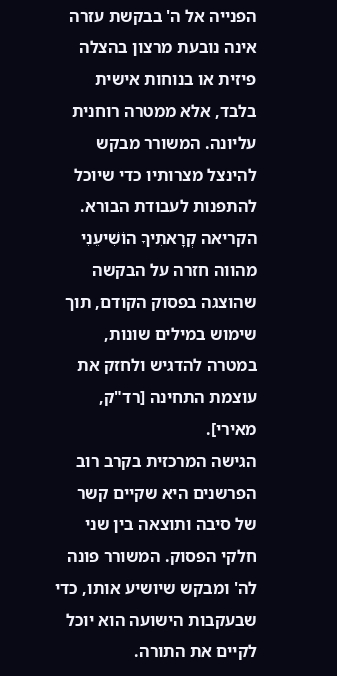הפנייה אל ה' בבקשת עזרה אינה נובעת מרצון בהצלה פיזית או בנוחות אישית בלבד, אלא ממטרה רוחנית עליונה. המשורר מבקש להינצל מצרותיו כדי שיוכל להתפנות לעבודת הבורא.
הקריאה קְרָאתִיךָ הוֹשִׁיעֵנִי מהווה חזרה על הבקשה שהוצגה בפסוק הקודם, תוך שימוש במילים שונות, במטרה להדגיש ולחזק את עוצמת התחינה [רד"ק, מאירי].
הגישה המרכזית בקרב רוב הפרשנים היא שקיים קשר של סיבה ותוצאה בין שני חלקי הפסוק. המשורר פונה לה' ומבקש שיושיע אותו, כדי שבעקבות הישועה הוא יוכל לקיים את התורה.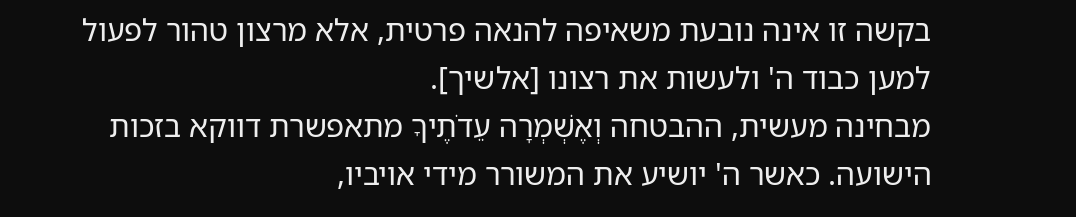בקשה זו אינה נובעת משאיפה להנאה פרטית, אלא מרצון טהור לפעול למען כבוד ה' ולעשות את רצונו [אלשיך].
מבחינה מעשית, ההבטחה וְאֶשְׁמְרָה עֵדֹתֶיךָ מתאפשרת דווקא בזכות הישועה. כאשר ה' יושיע את המשורר מידי אויביו,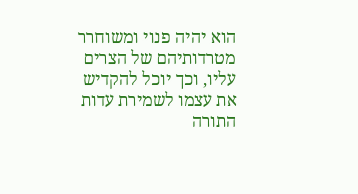הוא יהיה פנוי ומשוחרר מטרדותיהם של הצרים עליו, וכך יוכל להקדיש את עצמו לשמירת עדות התורה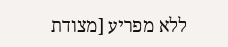ללא מפריע [מצודת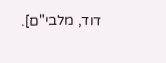דוד, מלבי"ם].